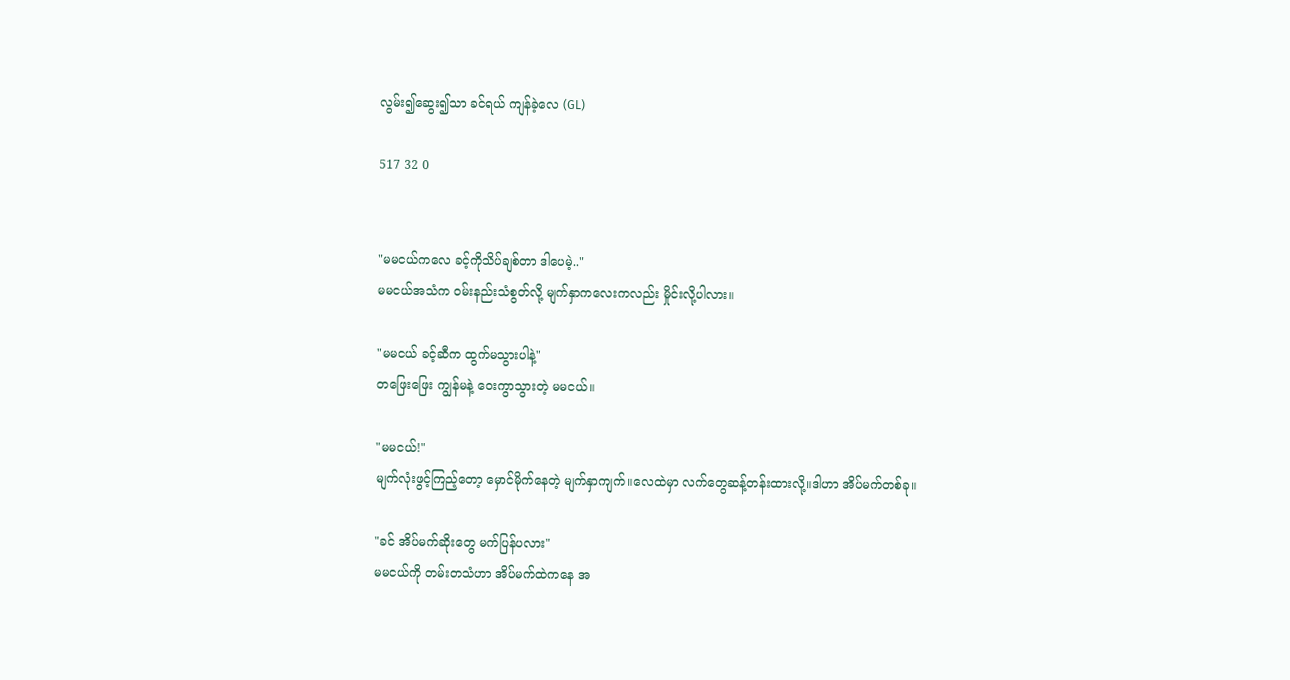လွမ်း၍ဆွေး၍သာ ခင်ရယ် ကျန်ခဲ့လေ (GL)

517 32 0


"မမငယ်ကလေ ခင့်ကိုသိပ်ချစ်တာ ဒါပေမဲ့.."
မမငယ်အသံက ၀မ်းနည်းသံစွတ်လို့ မျက်နှာကလေးကလည်း မှိုင်းလို့ပါလား။

"မမငယ် ခင့်ဆီက ထွက်မသွားပါနဲ့"
တဖြေးဖြေး ကျွန်မနဲ့ ဝေးကွာသွားတဲ့ မမငယ်။

"မမငယ်!"
မျက်လုံးဖွင့်ကြည့်တော့ မှောင်မိုက်နေတဲ့ မျက်နှာကျက်။လေထဲမှာ လက်တွေဆန့်တန်းထားလို့။ဒါဟာ အိပ်မက်တစ်ခု။

"ခင် အိပ်မက်ဆိုးတွေ မက်ပြန်ပလား"
မမငယ်ကို တမ်းတသံဟာ အိပ်မက်ထဲကနေ အ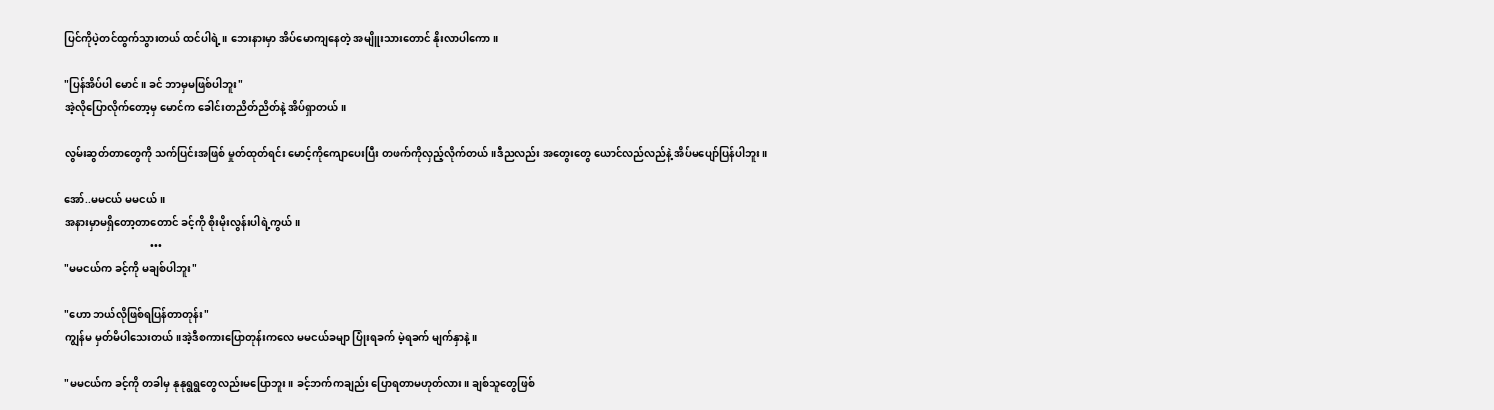ပြင်ကိုပဲ့တင်ထွက်သွားတယ် ထင်ပါရဲ့။ ဘေးနားမှာ အိပ်မောကျနေတဲ့ အမျိူးသားတောင် နိုးလာပါကော။

"ပြန်အိပ်ပါ မောင်။ ခင် ဘာမှမဖြစ်ပါဘူး"
အဲ့လိုပြောလိုက်တော့မှ မောင်က ခေါင်းတညိတ်ညိတ်နဲ့ အိပ်ရှာတယ်။

လွမ်းဆွတ်တာတွေကို သက်ပြင်းအဖြစ် မှုတ်ထုတ်ရင်း မောင့်ကိုကျောပေးပြီး တဖက်ကိုလှည့်လိုက်တယ်။ဒီညလည်း အတွေးတွေ ယောင်လည်လည်နဲ့ အိပ်မပျော်ပြန်ပါဘူး။

အော်..မမငယ် မမငယ်။
အနားမှာမရှိတော့တာတောင် ခင့်ကို စိုးမိုးလွန်းပါရဲ့ကွယ်။
                                 •••
"မမငယ်က ခင့်ကို မချစ်ပါဘူး"

"ဟော ဘယ်လိုဖြစ်ရပြန်တာတုန်း"
ကျွန်မ မှတ်မိပါသေးတယ်။အဲ့ဒီစကားပြောတုန်းကလေ မမငယ်ခမျာ ပြုံးရခက် မဲ့ရခက် မျက်နှာနဲ့။

"မမငယ်က ခင့်ကို တခါမှ နုနုရွရွတွေလည်းမပြောဘူး။ ခင့်ဘက်ကချည်း ပြောရတာမဟုတ်လား။ ချစ်သူတွေဖြစ်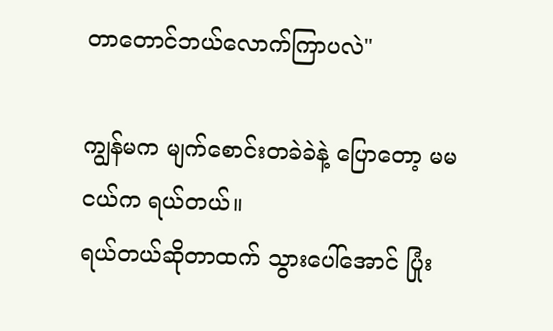တာတောင်ဘယ်လောက်ကြာပလဲ"

ကျွန်မက မျက်စောင်းတခဲခဲနဲ့ ပြောတော့ မမငယ်က ရယ်တယ်။
ရယ်တယ်ဆိုတာထက် သွားပေါ်အောင် ပြုံး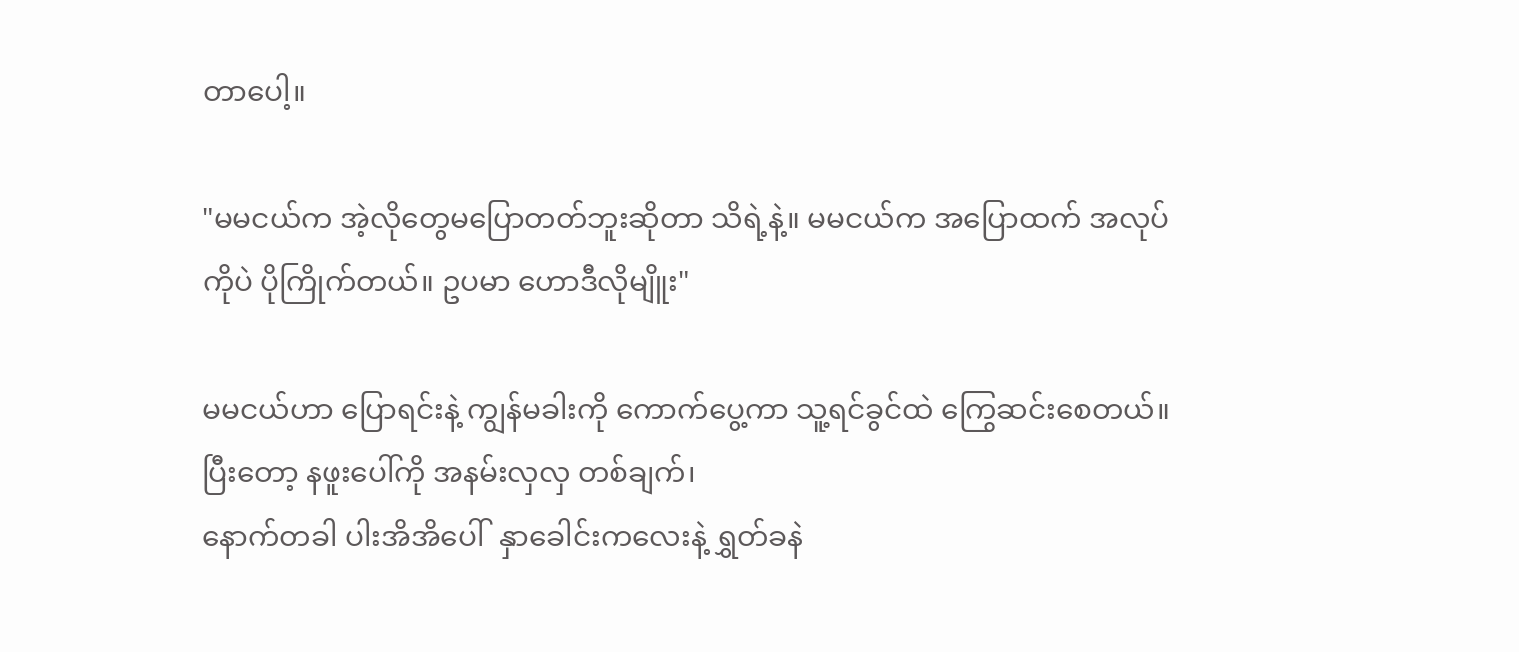တာပေါ့။

"မမငယ်က အဲ့လိုတွေမပြောတတ်ဘူးဆိုတာ သိရဲ့နဲ့။ မမငယ်က အပြောထက် အလုပ်ကိုပဲ ပိုကြိုက်တယ်။ ဥပမာ ဟောဒီလိုမျိူး"

မမငယ်ဟာ ပြောရင်းနဲ့ ကျွန်မခါးကို ကောက်ပွေ့ကာ သူ့ရင်ခွင်ထဲ ကြွေဆင်းစေတယ်။ပြီးတော့ နဖူးပေါ်ကို အနမ်းလှလှ တစ်ချက်၊
နောက်တခါ ပါးအိအိပေါ်  နှာခေါင်းကလေးနဲ့ ရွှတ်ခနဲ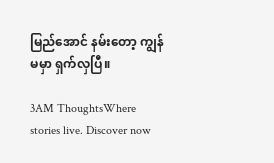မြည်အောင် နမ်းတော့ ကျွန်မမှာ ရှက်လှပြီ။

3AM ThoughtsWhere stories live. Discover now